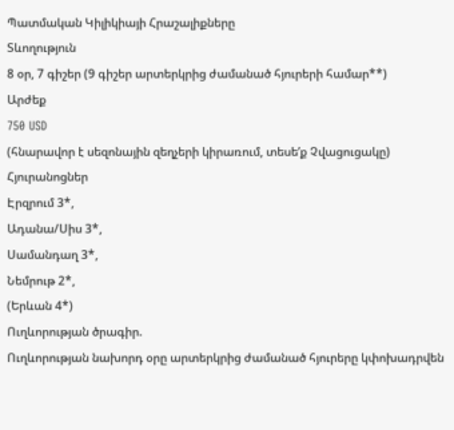Պատմական Կիլիկիայի Հրաշալիքները
Տևողություն
8 օր, 7 գիշեր (9 գիշեր արտերկրից ժամանած հյուրերի համար**)
Արժեք
750 USD
(հնարավոր է սեզոնային զեղչերի կիրառում, տեսեʹք Չվացուցակը)
Հյուրանոցներ
Էրզրում 3*,
Ադանա/Սիս 3*,
Սամանդաղ 3*,
Նեմրութ 2*,
(Երևան 4*)
Ուղևորության ծրագիր.
Ուղևորության նախորդ օրը արտերկրից ժամանած հյուրերը կփոխադրվեն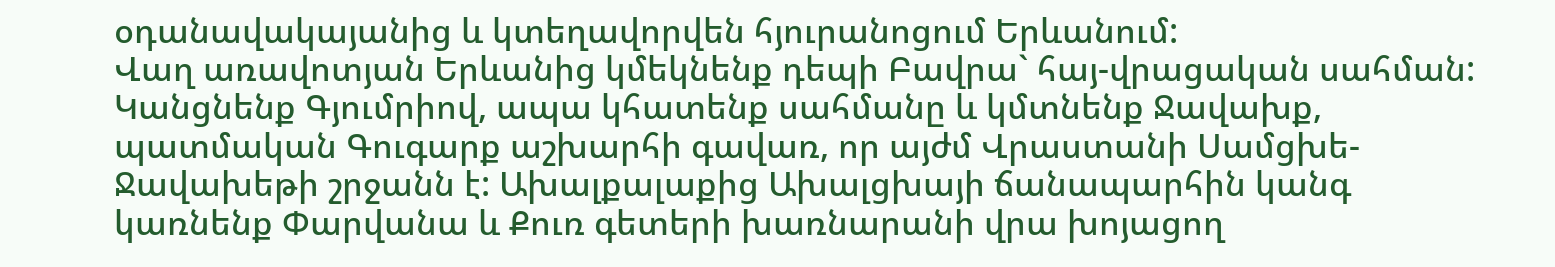օդանավակայանից և կտեղավորվեն հյուրանոցում Երևանում:
Վաղ առավոտյան Երևանից կմեկնենք դեպի Բավրա` հայ-վրացական սահման: Կանցնենք Գյումրիով, ապա կհատենք սահմանը և կմտնենք Ջավախք, պատմական Գուգարք աշխարհի գավառ, որ այժմ Վրաստանի Սամցխե-Ջավախեթի շրջանն է: Ախալքալաքից Ախալցխայի ճանապարհին կանգ կառնենք Փարվանա և Քուռ գետերի խառնարանի վրա խոյացող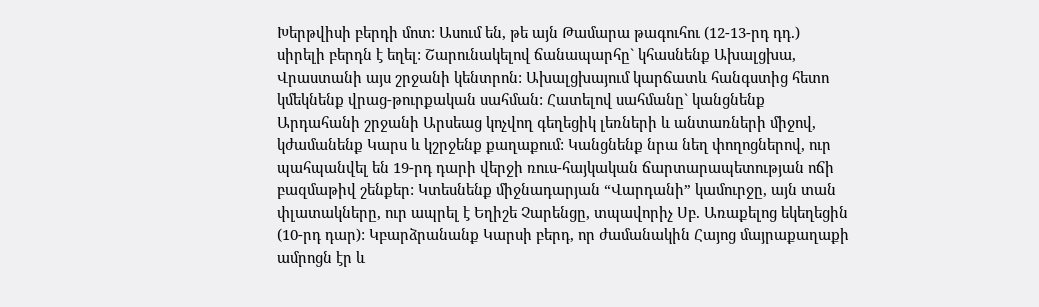Խերթվիսի բերդի մոտ: Ասում են, թե այն Թամարա թագուհու (12-13-րդ դդ.) սիրելի բերդն է եղել: Շարունակելով ճանապարհը` կհասնենք Ախալցխա, Վրաստանի այս շրջանի կենտրոն: Ախալցխայում կարճատև հանգստից հետո կմեկնենք վրաց-թուրքական սահման: Հատելով սահմանը` կանցնենք Արդահանի շրջանի Արսեաց կոչվող գեղեցիկ լեռների և անտառների միջով, կժամանենք Կարս և կշրջենք քաղաքում: Կանցնենք նրա նեղ փողոցներով, ուր պահպանվել են 19-րդ դարի վերջի ռուս-հայկական ճարտարապետության ոճի բազմաթիվ շենքեր: Կտեսնենք միջնադարյան “Վարդանի” կամուրջը, այն տան փլատակները, ուր ապրել է Եղիշե Չարենցը, տպավորիչ Սբ. Առաքելոց եկեղեցին (10-րդ դար): Կբարձրանանք Կարսի բերդ, որ ժամանակին Հայոց մայրաքաղաքի ամրոցն էր և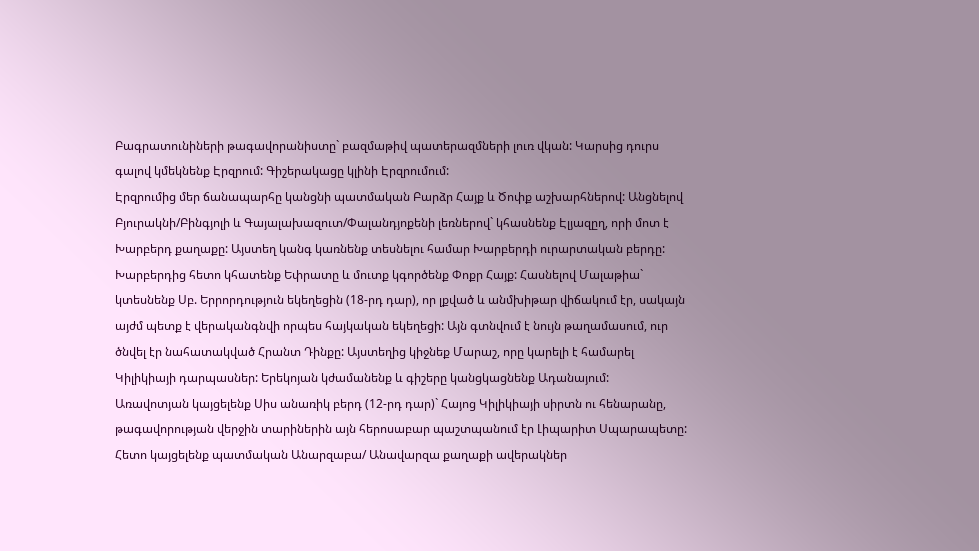Բագրատունիների թագավորանիստը` բազմաթիվ պատերազմների լուռ վկան: Կարսից դուրս գալով կմեկնենք Էրզրում: Գիշերակացը կլինի Էրզրումում:
Էրզրումից մեր ճանապարհը կանցնի պատմական Բարձր Հայք և Ծոփք աշխարհներով: Անցնելով Բյուրակնի/Բինգյոլի և Գայալախազուտ/Փալանդյոքենի լեռներով` կհասնենք Էլյազըղ, որի մոտ է Խարբերդ քաղաքը: Այստեղ կանգ կառնենք տեսնելու համար Խարբերդի ուրարտական բերդը: Խարբերդից հետո կհատենք Եփրատը և մուտք կգործենք Փոքր Հայք: Հասնելով Մալաթիա` կտեսնենք Սբ. Երրորդություն եկեղեցին (18-րդ դար), որ լքված և անմխիթար վիճակում էր, սակայն այժմ պետք է վերականգնվի որպես հայկական եկեղեցի: Այն գտնվում է նույն թաղամասում, ուր ծնվել էր նահատակված Հրանտ Դինքը: Այստեղից կիջնեք Մարաշ, որը կարելի է համարել Կիլիկիայի դարպասներ: Երեկոյան կժամանենք և գիշերը կանցկացնենք Ադանայում:
Առավոտյան կայցելենք Սիս անառիկ բերդ (12-րդ դար)` Հայոց Կիլիկիայի սիրտն ու հենարանը, թագավորության վերջին տարիներին այն հերոսաբար պաշտպանում էր Լիպարիտ Սպարապետը: Հետո կայցելենք պատմական Անարզաբա/ Անավարզա քաղաքի ավերակներ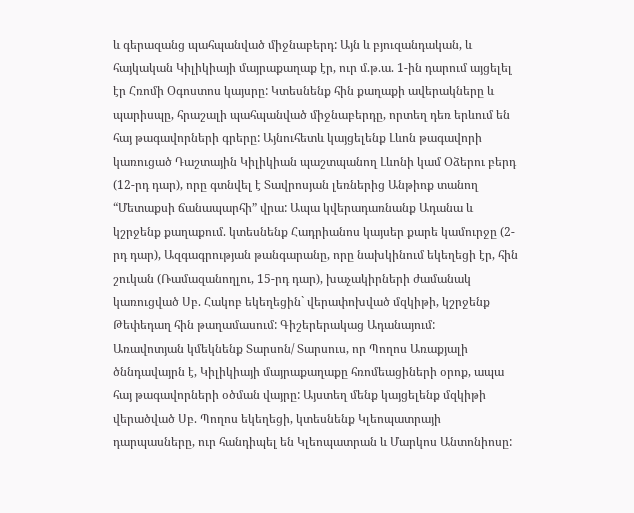և գերազանց պահպանված միջնաբերդ: Այն և բյուզանդական, և հայկական Կիլիկիայի մայրաքաղաք էր, ուր մ.թ.ա. 1-ին դարում այցելել էր Հռոմի Օգոստոս կայսրը: Կտեսնենք հին քաղաքի ավերակները և պարիսպը, հրաշալի պահպանված միջնաբերդը, որտեղ դեռ երևում են հայ թագավորների գրերը: Այնուհետև կայցելենք Լևոն թագավորի կառուցած Դաշտային Կիլիկիան պաշտպանող Լևոնի կամ Օձերու բերդ (12-րդ դար), որը գտնվել է Տավրոսյան լեռներից Անթիոք տանող “Մետաքսի ճանապարհի” վրա: Ապա կվերադառնանք Ադանա և կշրջենք քաղաքում. կտեսնենք Հադրիանոս կայսեր քարե կամուրջը (2-րդ դար), Ազգագրության թանգարանը, որը նախկինում եկեղեցի էր, հին շուկան (Ռամազանողլու, 15-րդ դար), խաչակիրների ժամանակ կառուցված Սբ. Հակոբ եկեղեցին` վերափոխված մզկիթի, կշրջենք Թեփեդաղ հին թաղամասում: Գիշերերակաց Ադանայում:
Առավոտյան կմեկնենք Տարսոն/ Տարսուս, որ Պողոս Առաքյալի ծննդավայրն է, Կիլիկիայի մայրաքաղաքը հռոմեացիների օրոք, ապա հայ թագավորների օծման վայրը: Այստեղ մենք կայցելենք մզկիթի վերածված Սբ. Պողոս եկեղեցի, կտեսնենք Կլեոպատրայի դարպասները, ուր հանդիպել են Կլեոպատրան և Մարկոս Անտոնիոսը: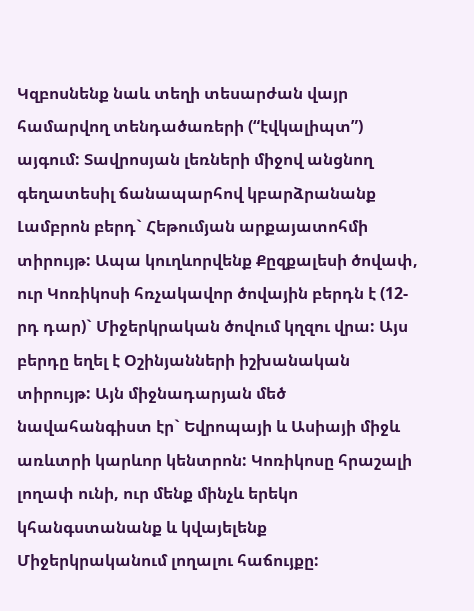Կզբոսնենք նաև տեղի տեսարժան վայր համարվող տենդածառերի (“էվկալիպտ”) այգում: Տավրոսյան լեռների միջով անցնող գեղատեսիլ ճանապարհով կբարձրանանք Լամբրոն բերդ` Հեթումյան արքայատոհմի տիրույթ: Ապա կուղևորվենք Քըզքալեսի ծովափ, ուր Կոռիկոսի հռչակավոր ծովային բերդն է (12-րդ դար)` Միջերկրական ծովում կղզու վրա: Այս բերդը եղել է Օշինյանների իշխանական տիրույթ: Այն միջնադարյան մեծ նավահանգիստ էր` Եվրոպայի և Ասիայի միջև առևտրի կարևոր կենտրոն: Կոռիկոսը հրաշալի լողափ ունի, ուր մենք մինչև երեկո կհանգստանանք և կվայելենք Միջերկրականում լողալու հաճույքը: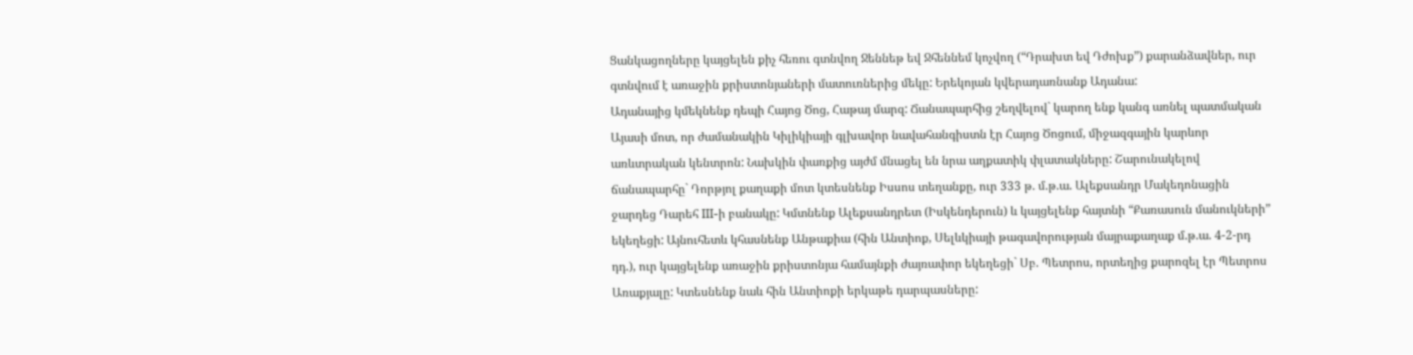Ցանկացողները կայցելեն քիչ հեռու գտնվող Ջեննեթ եվ Ջհեննեմ կոչվող (“Դրախտ եվ Դժոխք”) քարանձավներ, ուր գտնվում է առաջին քրիստոնյաների մատուռներից մեկը: Երեկոյան կվերադառնանք Ադանա:
Ադանայից կմեկնենք դեպի Հայոց Ծոց, Հաթայ մարզ: Ճանապարհից շեղվելով` կարող ենք կանգ առնել պատմական Այասի մոտ, որ ժամանակին Կիլիկիայի գլխավոր նավահանգիստն էր Հայոց Ծոցում, միջազգային կարևոր առևտրական կենտրոն: Նախկին փառքից այժմ մնացել են նրա աղքատիկ փլատակները: Շարունակելով ճանապարհը` Դորթյոլ քաղաքի մոտ կտեսնենք Իսսոս տեղանքը, ուր 333 թ. մ.թ.ա. Ալեքսանդր Մակեդոնացին ջարդեց Դարեհ III-ի բանակը: Կմտնենք Ալեքսանդրետ (Իսկենդերուն) և կայցելենք հայտնի “Քառասուն մանուկների” եկեղեցի: Այնուհետև կհասնենք Անթաքիա (հին Անտիոք, Սելևկիայի թագավորության մայրաքաղաք մ.թ.ա. 4-2-րդ դդ.), ուր կայցելենք առաջին քրիստոնյա համայնքի ժայռափոր եկեղեցի` Սբ. Պետրոս, որտեղից քարոզել էր Պետրոս Առաքյալը: Կտեսնենք նաև հին Անտիոքի երկաթե դարպասները: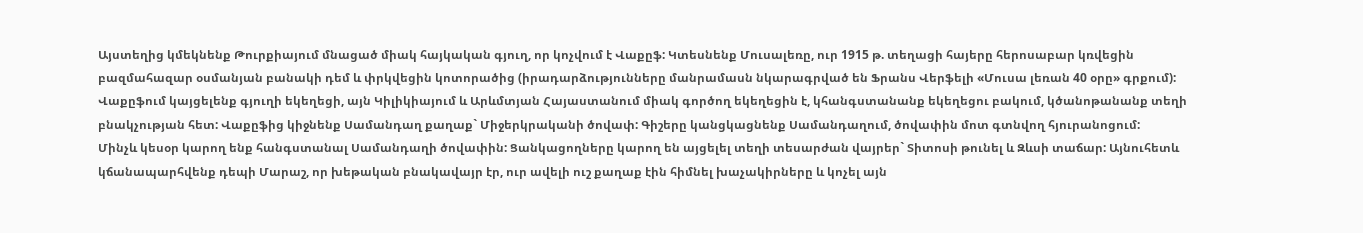Այստեղից կմեկնենք Թուրքիայում մնացած միակ հայկական գյուղ, որ կոչվում է Վաքըֆ: Կտեսնենք Մուսալեռը, ուր 1915 թ. տեղացի հայերը հերոսաբար կռվեցին բազմահազար օսմանյան բանակի դեմ և փրկվեցին կոտորածից (իրադարձությունները մանրամասն նկարագրված են Ֆրանս Վերֆելի «Մուսա լեռան 40 օրը» գրքում): Վաքըֆում կայցելենք գյուղի եկեղեցի, այն Կիլիկիայում և Արևմտյան Հայաստանում միակ գործող եկեղեցին է, կհանգստանանք եկեղեցու բակում, կծանոթանանք տեղի բնակչության հետ: Վաքըֆից կիջնենք Սամանդաղ քաղաք` Միջերկրականի ծովափ: Գիշերը կանցկացնենք Սամանդաղում, ծովափին մոտ գտնվող հյուրանոցում:
Մինչև կեսօր կարող ենք հանգստանալ Սամանդաղի ծովափին: Ցանկացողները կարող են այցելել տեղի տեսարժան վայրեր` Տիտոսի թունել և Զևսի տաճար: Այնուհետև կճանապարհվենք դեպի Մարաշ, որ խեթական բնակավայր էր, ուր ավելի ուշ քաղաք էին հիմնել խաչակիրները և կոչել այն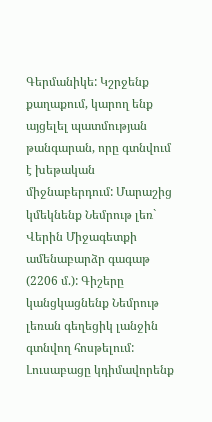Գերմանիկե: Կշրջենք քաղաքում, կարող ենք այցելել պատմության թանգարան, որը գտնվում է խեթական միջնաբերդում: Մարաշից կմեկնենք Նեմրութ լեռ` Վերին Միջագետքի ամենաբարձր գագաթ (2206 մ.): Գիշերը կանցկացնենք Նեմրութ լեռան գեղեցիկ լանջին գտնվող հոսթելում:
Լուսաբացը կդիմավորենք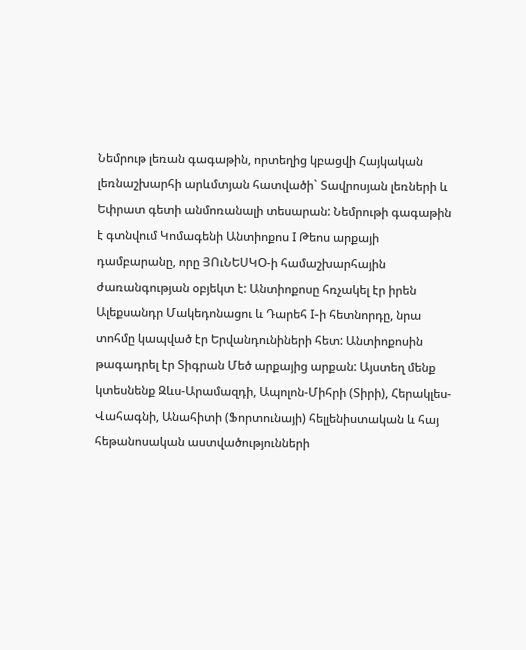Նեմրութ լեռան գագաթին, որտեղից կբացվի Հայկական լեռնաշխարհի արևմտյան հատվածի` Տավրոսյան լեռների և Եփրատ գետի անմոռանալի տեսարան: Նեմրութի գագաթին է գտնվում Կոմագենի Անտիոքոս I Թեոս արքայի դամբարանը, որը ՅՈւՆԵՍԿՕ-ի համաշխարհային ժառանգության օբյեկտ է: Անտիոքոսը հռչակել էր իրեն Ալեքսանդր Մակեդոնացու և Դարեհ I-ի հետնորդը, նրա տոհմը կապված էր Երվանդունիների հետ: Անտիոքոսին թագադրել էր Տիգրան Մեծ արքայից արքան: Այստեղ մենք կտեսնենք Զևս-Արամազդի, Ապոլոն-Միհրի (Տիրի), Հերակլես-Վահագնի, Անահիտի (Ֆորտունայի) հելլենիստական և հայ հեթանոսական աստվածությունների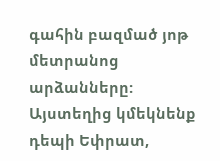գահին բազմած յոթ մետրանոց արձանները:
Այստեղից կմեկնենք դեպի Եփրատ,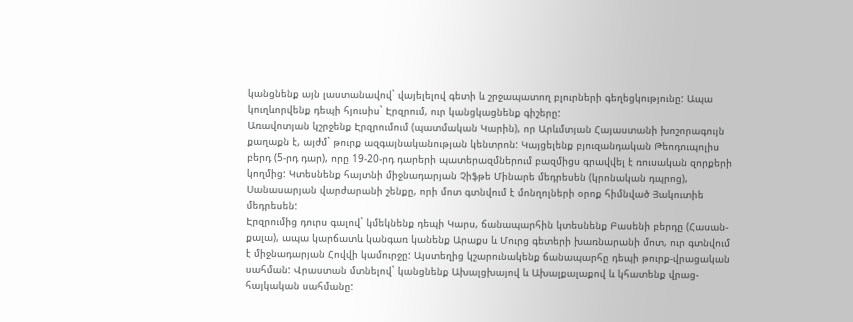կանցնենք այն լաստանավով` վայելելով գետի և շրջապատող բլուրների գեղեցկությունը: Ապա կուղևորվենք դեպի հյուսիս` Էրզրում, ուր կանցկացնենք գիշերը:
Առավոտյան կշրջենք Էրզրումում (պատմական Կարին), որ Արևմտյան Հայաստանի խոշորագույն քաղաքն է, այժմ` թուրք ազգայնականության կենտրոն: Կայցելենք բյուզանդական Թեոդուպոլիս բերդ (5-րդ դար), որը 19-20-րդ դարերի պատերազմներում բազմիցս գրավվել է ռուսական զորքերի կողմից: Կտեսնենք հայտնի միջնադարյան Չիֆթե Մինարե մեդրեսեն (կրոնական դպրոց), Սանասարյան վարժարանի շենքը, որի մոտ գտնվում է մոնղոլների օրոք հիմնված Յակուտիե մեդրեսեն:
Էրզրումից դուրս գալով` կմեկնենք դեպի Կարս, ճանապարհին կտեսնենք Բասենի բերդը (Հասան-քալա), ապա կարճատև կանգառ կանենք Արաքս և Մուրց գետերի խառնարանի մոտ, ուր գտնվում է միջնադարյան Հովվի կամուրջը: Այստեղից կշարունակենք ճանապարհը դեպի թուրք-վրացական սահման: Վրաստան մտնելով` կանցնենք Ախալցխայով և Ախալքալաքով և կհատենք վրաց-հայկական սահմանը: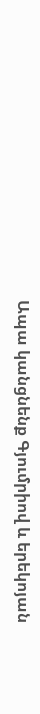Ապա կանցնենք Գյումրիով և երեկոյան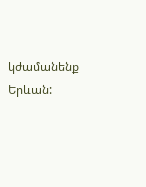կժամանենք Երևան: